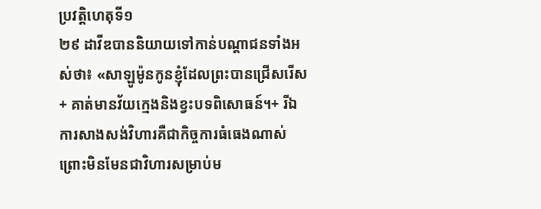ប្រវត្តិហេតុទី១
២៩ ដាវីឌបាននិយាយទៅកាន់បណ្ដាជនទាំងអស់ថា៖ «សាឡូម៉ូនកូនខ្ញុំដែលព្រះបានជ្រើសរើស+ គាត់មានវ័យក្មេងនិងខ្វះបទពិសោធន៍។+ រីឯការសាងសង់វិហារគឺជាកិច្ចការធំធេងណាស់ ព្រោះមិនមែនជាវិហារសម្រាប់ម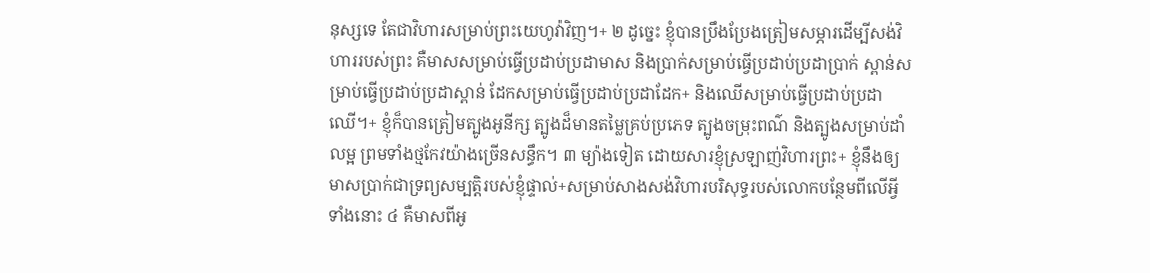នុស្សទេ តែជាវិហារសម្រាប់ព្រះយេហូវ៉ាវិញ។+ ២ ដូច្នេះ ខ្ញុំបានប្រឹងប្រែងត្រៀមសម្ភារដើម្បីសង់វិហាររបស់ព្រះ គឺមាសសម្រាប់ធ្វើប្រដាប់ប្រដាមាស និងប្រាក់សម្រាប់ធ្វើប្រដាប់ប្រដាប្រាក់ ស្ពាន់សម្រាប់ធ្វើប្រដាប់ប្រដាស្ពាន់ ដែកសម្រាប់ធ្វើប្រដាប់ប្រដាដែក+ និងឈើសម្រាប់ធ្វើប្រដាប់ប្រដាឈើ។+ ខ្ញុំក៏បានត្រៀមត្បូងអូនីក្ស ត្បូងដ៏មានតម្លៃគ្រប់ប្រភេទ ត្បូងចម្រុះពណ៌ និងត្បូងសម្រាប់ដាំលម្អ ព្រមទាំងថ្មកែវយ៉ាងច្រើនសន្ធឹក។ ៣ ម្យ៉ាងទៀត ដោយសារខ្ញុំស្រឡាញ់វិហារព្រះ+ ខ្ញុំនឹងឲ្យមាសប្រាក់ជាទ្រព្យសម្បត្តិរបស់ខ្ញុំផ្ទាល់+សម្រាប់សាងសង់វិហារបរិសុទ្ធរបស់លោកបន្ថែមពីលើអ្វីទាំងនោះ ៤ គឺមាសពីអូ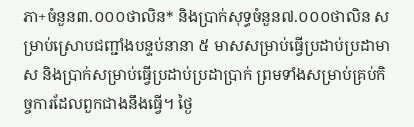ភា+ចំនួន៣.០០០ថាលិន* និងប្រាក់សុទ្ធចំនួន៧.០០០ថាលិន សម្រាប់ស្រោបជញ្ជាំងបន្ទប់នានា ៥ មាសសម្រាប់ធ្វើប្រដាប់ប្រដាមាស និងប្រាក់សម្រាប់ធ្វើប្រដាប់ប្រដាប្រាក់ ព្រមទាំងសម្រាប់គ្រប់កិច្ចការដែលពួកជាងនឹងធ្វើ។ ថ្ងៃ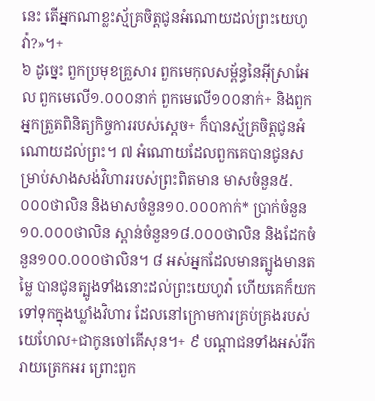នេះ តើអ្នកណាខ្លះស្ម័គ្រចិត្តជូនអំណោយដល់ព្រះយេហូវ៉ា?»។+
៦ ដូច្នេះ ពួកប្រមុខគ្រួសារ ពួកមេកុលសម្ព័ន្ធនៃអ៊ីស្រាអែល ពួកមេលើ១.០០០នាក់ ពួកមេលើ១០០នាក់+ និងពួកអ្នកត្រួតពិនិត្យកិច្ចការរបស់ស្ដេច+ ក៏បានស្ម័គ្រចិត្តជូនអំណោយដល់ព្រះ។ ៧ អំណោយដែលពួកគេបានជូនសម្រាប់សាងសង់វិហាររបស់ព្រះពិតមាន មាសចំនួន៥.០០០ថាលិន និងមាសចំនួន១០.០០០កាក់* ប្រាក់ចំនួន១០.០០០ថាលិន ស្ពាន់ចំនួន១៨.០០០ថាលិន និងដែកចំនួន១០០.០០០ថាលិន។ ៨ អស់អ្នកដែលមានត្បូងមានតម្លៃ បានជូនត្បូងទាំងនោះដល់ព្រះយេហូវ៉ា ហើយគេក៏យកទៅទុកក្នុងឃ្លាំងវិហារ ដែលនៅក្រោមការគ្រប់គ្រងរបស់យេហែល+ជាកូនចៅគើសុន។+ ៩ បណ្ដាជនទាំងអស់រីករាយត្រេកអរ ព្រោះពួក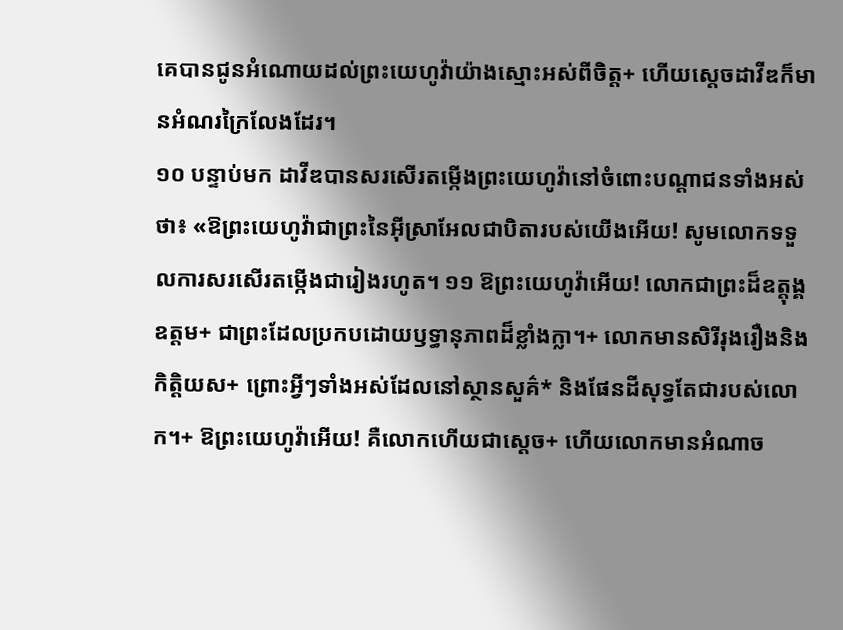គេបានជូនអំណោយដល់ព្រះយេហូវ៉ាយ៉ាងស្មោះអស់ពីចិត្ត+ ហើយស្ដេចដាវីឌក៏មានអំណរក្រៃលែងដែរ។
១០ បន្ទាប់មក ដាវីឌបានសរសើរតម្កើងព្រះយេហូវ៉ានៅចំពោះបណ្ដាជនទាំងអស់ថា៖ «ឱព្រះយេហូវ៉ាជាព្រះនៃអ៊ីស្រាអែលជាបិតារបស់យើងអើយ! សូមលោកទទួលការសរសើរតម្កើងជារៀងរហូត។ ១១ ឱព្រះយេហូវ៉ាអើយ! លោកជាព្រះដ៏ឧត្តុង្គឧត្តម+ ជាព្រះដែលប្រកបដោយឫទ្ធានុភាពដ៏ខ្លាំងក្លា។+ លោកមានសិរីរុងរឿងនិងកិត្តិយស+ ព្រោះអ្វីៗទាំងអស់ដែលនៅស្ថានសួគ៌* និងផែនដីសុទ្ធតែជារបស់លោក។+ ឱព្រះយេហូវ៉ាអើយ! គឺលោកហើយជាស្ដេច+ ហើយលោកមានអំណាច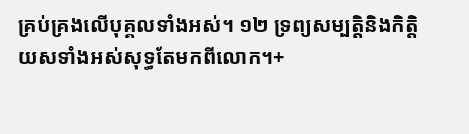គ្រប់គ្រងលើបុគ្គលទាំងអស់។ ១២ ទ្រព្យសម្បត្តិនិងកិត្តិយសទាំងអស់សុទ្ធតែមកពីលោក។+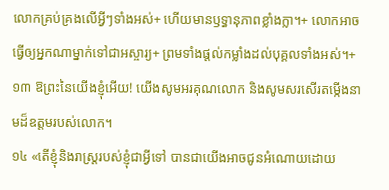លោកគ្រប់គ្រងលើអ្វីៗទាំងអស់+ ហើយមានឫទ្ធានុភាពខ្លាំងក្លា។+ លោកអាចធ្វើឲ្យអ្នកណាម្នាក់ទៅជាអស្ចារ្យ+ ព្រមទាំងផ្ដល់កម្លាំងដល់បុគ្គលទាំងអស់។+ ១៣ ឱព្រះនៃយើងខ្ញុំអើយ! យើងសូមអរគុណលោក និងសូមសរសើរតម្កើងនាមដ៏ឧត្ដមរបស់លោក។
១៤ «តើខ្ញុំនិងរាស្ត្ររបស់ខ្ញុំជាអ្វីទៅ បានជាយើងអាចជូនអំណោយដោយ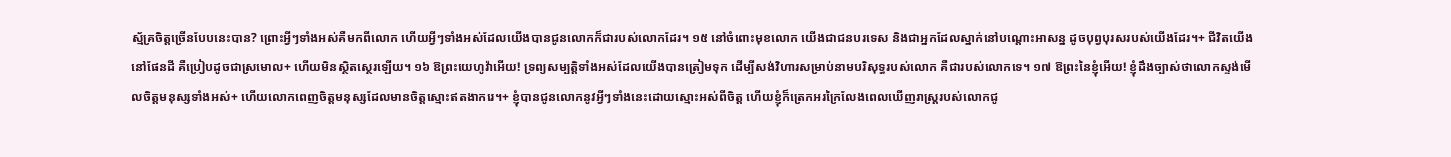ស្ម័គ្រចិត្តច្រើនបែបនេះបាន? ព្រោះអ្វីៗទាំងអស់គឺមកពីលោក ហើយអ្វីៗទាំងអស់ដែលយើងបានជូនលោកក៏ជារបស់លោកដែរ។ ១៥ នៅចំពោះមុខលោក យើងជាជនបរទេស និងជាអ្នកដែលស្នាក់នៅបណ្ដោះអាសន្ន ដូចបុព្វបុរសរបស់យើងដែរ។+ ជីវិតយើងនៅផែនដី គឺប្រៀបដូចជាស្រមោល+ ហើយមិនស្ថិតស្ថេរឡើយ។ ១៦ ឱព្រះយេហូវ៉ាអើយ! ទ្រព្យសម្បត្តិទាំងអស់ដែលយើងបានត្រៀមទុក ដើម្បីសង់វិហារសម្រាប់នាមបរិសុទ្ធរបស់លោក គឺជារបស់លោកទេ។ ១៧ ឱព្រះនៃខ្ញុំអើយ! ខ្ញុំដឹងច្បាស់ថាលោកស្ទង់មើលចិត្តមនុស្សទាំងអស់+ ហើយលោកពេញចិត្តមនុស្សដែលមានចិត្តស្មោះឥតងាករេ។+ ខ្ញុំបានជូនលោកនូវអ្វីៗទាំងនេះដោយស្មោះអស់ពីចិត្ត ហើយខ្ញុំក៏ត្រេកអរក្រៃលែងពេលឃើញរាស្ត្ររបស់លោកជូ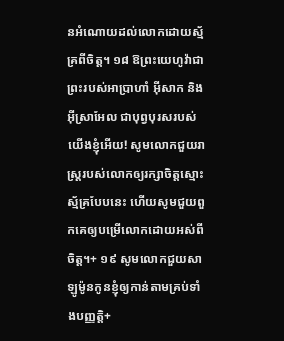នអំណោយដល់លោកដោយស្ម័គ្រពីចិត្ត។ ១៨ ឱព្រះយេហូវ៉ាជាព្រះរបស់អាប្រាហាំ អ៊ីសាក និងអ៊ីស្រាអែល ជាបុព្វបុរសរបស់យើងខ្ញុំអើយ! សូមលោកជួយរាស្ត្ររបស់លោកឲ្យរក្សាចិត្តស្មោះស្ម័គ្របែបនេះ ហើយសូមជួយពួកគេឲ្យបម្រើលោកដោយអស់ពីចិត្ត។+ ១៩ សូមលោកជួយសាឡូម៉ូនកូនខ្ញុំឲ្យកាន់តាមគ្រប់ទាំងបញ្ញត្តិ+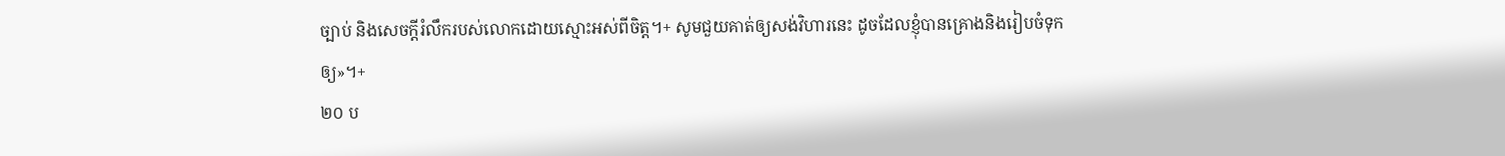ច្បាប់ និងសេចក្ដីរំលឹករបស់លោកដោយស្មោះអស់ពីចិត្ត។+ សូមជួយគាត់ឲ្យសង់វិហារនេះ ដូចដែលខ្ញុំបានគ្រោងនិងរៀបចំទុកឲ្យ»។+
២០ ប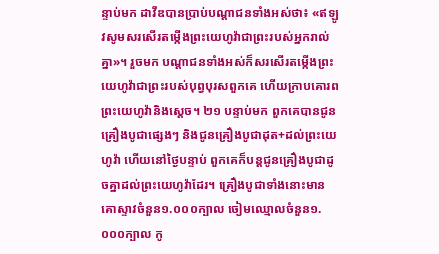ន្ទាប់មក ដាវីឌបានប្រាប់បណ្ដាជនទាំងអស់ថា៖ «ឥឡូវសូមសរសើរតម្កើងព្រះយេហូវ៉ាជាព្រះរបស់អ្នករាល់គ្នា»។ រួចមក បណ្ដាជនទាំងអស់ក៏សរសើរតម្កើងព្រះយេហូវ៉ាជាព្រះរបស់បុព្វបុរសពួកគេ ហើយក្រាបគោរពព្រះយេហូវ៉ានិងស្ដេច។ ២១ បន្ទាប់មក ពួកគេបានជូនគ្រឿងបូជាផ្សេងៗ និងជូនគ្រឿងបូជាដុត+ដល់ព្រះយេហូវ៉ា ហើយនៅថ្ងៃបន្ទាប់ ពួកគេក៏បន្តជូនគ្រឿងបូជាដូចគ្នាដល់ព្រះយេហូវ៉ាដែរ។ គ្រឿងបូជាទាំងនោះមាន គោស្ទាវចំនួន១.០០០ក្បាល ចៀមឈ្មោលចំនួន១.០០០ក្បាល កូ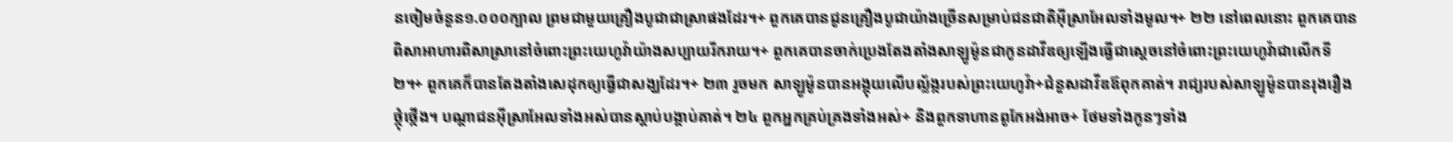នចៀមចំនួន១.០០០ក្បាល ព្រមជាមួយគ្រឿងបូជាជាស្រាផងដែរ។+ ពួកគេបានជូនគ្រឿងបូជាយ៉ាងច្រើនសម្រាប់ជនជាតិអ៊ីស្រាអែលទាំងមូល។+ ២២ នៅពេលនោះ ពួកគេបានពិសាអាហារពិសាស្រានៅចំពោះព្រះយេហូវ៉ាយ៉ាងសប្បាយរីករាយ។+ ពួកគេបានចាក់ប្រេងតែងតាំងសាឡូម៉ូនជាកូនដាវីឌឲ្យឡើងធ្វើជាស្ដេចនៅចំពោះព្រះយេហូវ៉ាជាលើកទី២។+ ពួកគេក៏បានតែងតាំងសេដុកឲ្យធ្វើជាសង្ឃដែរ។+ ២៣ រួចមក សាឡូម៉ូនបានអង្គុយលើបល្ល័ង្ករបស់ព្រះយេហូវ៉ា+ជំនួសដាវីឌឪពុកគាត់។ រាជ្យរបស់សាឡូម៉ូនបានរុងរឿងថ្កុំថ្កើង។ បណ្ដាជនអ៊ីស្រាអែលទាំងអស់បានស្ដាប់បង្គាប់គាត់។ ២៤ ពួកអ្នកគ្រប់គ្រងទាំងអស់+ និងពួកទាហានពូកែអង់អាច+ ថែមទាំងកូនៗទាំង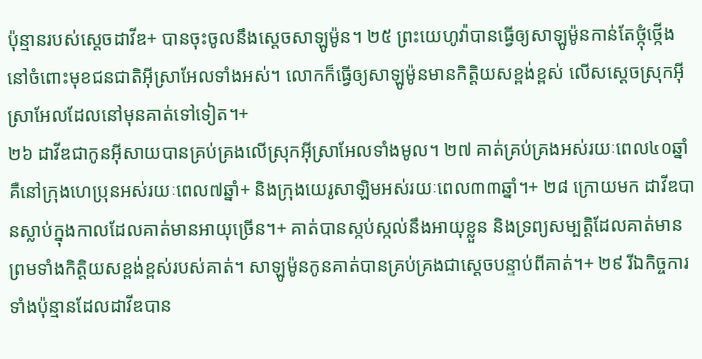ប៉ុន្មានរបស់ស្ដេចដាវីឌ+ បានចុះចូលនឹងស្ដេចសាឡូម៉ូន។ ២៥ ព្រះយេហូវ៉ាបានធ្វើឲ្យសាឡូម៉ូនកាន់តែថ្កុំថ្កើងនៅចំពោះមុខជនជាតិអ៊ីស្រាអែលទាំងអស់។ លោកក៏ធ្វើឲ្យសាឡូម៉ូនមានកិត្តិយសខ្ពង់ខ្ពស់ លើសស្ដេចស្រុកអ៊ីស្រាអែលដែលនៅមុនគាត់ទៅទៀត។+
២៦ ដាវីឌជាកូនអ៊ីសាយបានគ្រប់គ្រងលើស្រុកអ៊ីស្រាអែលទាំងមូល។ ២៧ គាត់គ្រប់គ្រងអស់រយៈពេល៤០ឆ្នាំ គឺនៅក្រុងហេប្រុនអស់រយៈពេល៧ឆ្នាំ+ និងក្រុងយេរូសាឡិមអស់រយៈពេល៣៣ឆ្នាំ។+ ២៨ ក្រោយមក ដាវីឌបានស្លាប់ក្នុងកាលដែលគាត់មានអាយុច្រើន។+ គាត់បានស្កប់ស្កល់នឹងអាយុខ្លួន និងទ្រព្យសម្បត្តិដែលគាត់មាន ព្រមទាំងកិត្តិយសខ្ពង់ខ្ពស់របស់គាត់។ សាឡូម៉ូនកូនគាត់បានគ្រប់គ្រងជាស្ដេចបន្ទាប់ពីគាត់។+ ២៩ រីឯកិច្ចការទាំងប៉ុន្មានដែលដាវីឌបាន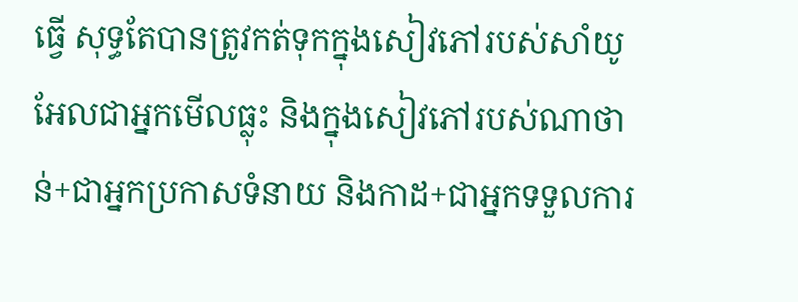ធ្វើ សុទ្ធតែបានត្រូវកត់ទុកក្នុងសៀវភៅរបស់សាំយូអែលជាអ្នកមើលធ្លុះ និងក្នុងសៀវភៅរបស់ណាថាន់+ជាអ្នកប្រកាសទំនាយ និងកាដ+ជាអ្នកទទួលការ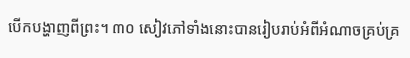បើកបង្ហាញពីព្រះ។ ៣០ សៀវភៅទាំងនោះបានរៀបរាប់អំពីអំណាចគ្រប់គ្រ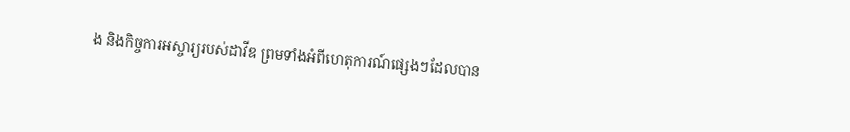ង និងកិច្ចការអស្ចារ្យរបស់ដាវីឌ ព្រមទាំងអំពីហេតុការណ៍ផ្សេងៗដែលបាន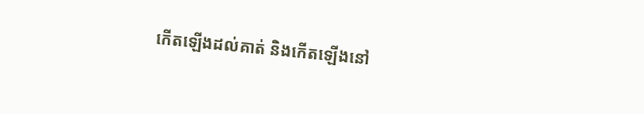កើតឡើងដល់គាត់ និងកើតឡើងនៅ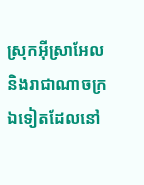ស្រុកអ៊ីស្រាអែល និងរាជាណាចក្រឯទៀតដែលនៅ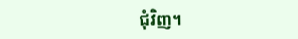ជុំវិញ។